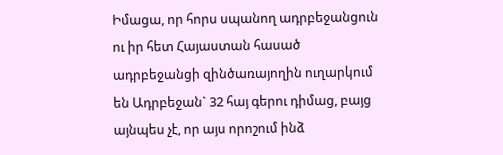Իմացա, որ հորս սպանող ադրբեջանցուն ու իր հետ Հայաստան հասած ադրբեջանցի զինծառայողին ուղարկում են Ադրբեջան` 32 հայ գերու դիմաց, բայց այնպես չէ, որ այս որոշում ինձ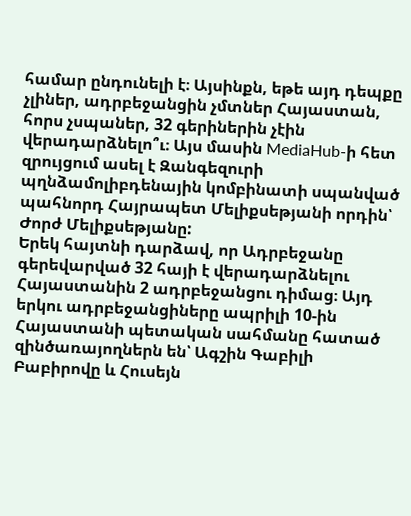համար ընդունելի է։ Այսինքն, եթե այդ դեպքը չլիներ, ադրբեջանցին չմտներ Հայաստան, հորս չսպաներ, 32 գերիներին չէին վերադարձնելո՞ւ։ Այս մասին MediaHub-ի հետ զրույցում ասել է Զանգեզուրի պղնձամոլիբդենային կոմբինատի սպանված պահնորդ Հայրապետ Մելիքսեթյանի որդին՝ Ժորժ Մելիքսեթյանը:
Երեկ հայտնի դարձավ, որ Ադրբեջանը գերեվարված 32 հայի է վերադարձնելու Հայաստանին 2 ադրբեջանցու դիմաց։ Այդ երկու ադրբեջանցիները ապրիլի 10-ին Հայաստանի պետական սահմանը հատած զինծառայողներն են՝ Ագշին Գաբիլի Բաբիրովը և Հուսեյն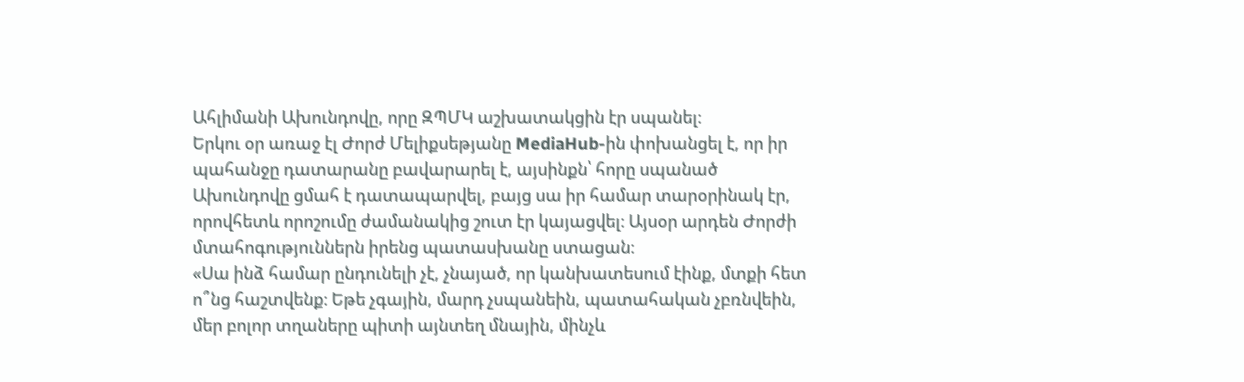Ահլիմանի Ախունդովը, որը ԶՊՄԿ աշխատակցին էր սպանել։
Երկու օր առաջ էլ Ժորժ Մելիքսեթյանը MediaHub-ին փոխանցել է, որ իր պահանջը դատարանը բավարարել է, այսինքն՝ հորը սպանած Ախունդովը ցմահ է դատապարվել, բայց սա իր համար տարօրինակ էր, որովհետև որոշումը ժամանակից շուտ էր կայացվել։ Այսօր արդեն Ժորժի մտահոգություններն իրենց պատասխանը ստացան։
«Սա ինձ համար ընդունելի չէ, չնայած, որ կանխատեսում էինք, մտքի հետ ո՞նց հաշտվենք։ Եթե չգային, մարդ չսպանեին, պատահական չբռնվեին, մեր բոլոր տղաները պիտի այնտեղ մնային, մինչև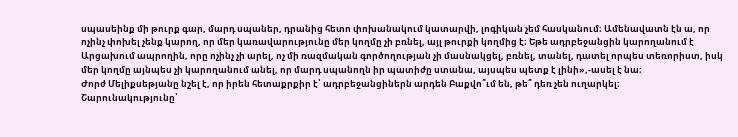սպասեինք մի թուրք գար, մարդ սպաներ, դրանից հետո փոխանակում կատարվի, լոգիկան չեմ հասկանում։ Ամենավատն էն ա, որ ոչինչ փոխել չենք կարող, որ մեր կառավարությունը մեր կողմը չի բռնել, այլ թուրքի կողմից է։ Եթե ադրբեջանցին կարողանում է Արցախում ապրողին, որը ոչինչ չի արել, ոչ մի ռազմական գործողության չի մասնակցել, բռնել, տանել, դատել որպես տեռորիստ, իսկ մեր կողմը այնպես չի կարողանում անել, որ մարդ սպանողն իր պատիժը ստանա, այսպես պետք է լինի»,-ասել է նա։
Ժորժ Մելիքսեթյանը նշել է, որ իրեն հետաքրքիր է՝ ադրբեջանցիներն արդեն Բաքվո՞ւմ են, թե՞ դեռ չեն ուղարկել։
Շարունակությունը՝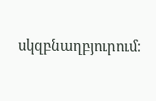սկզբնաղբյուրում։